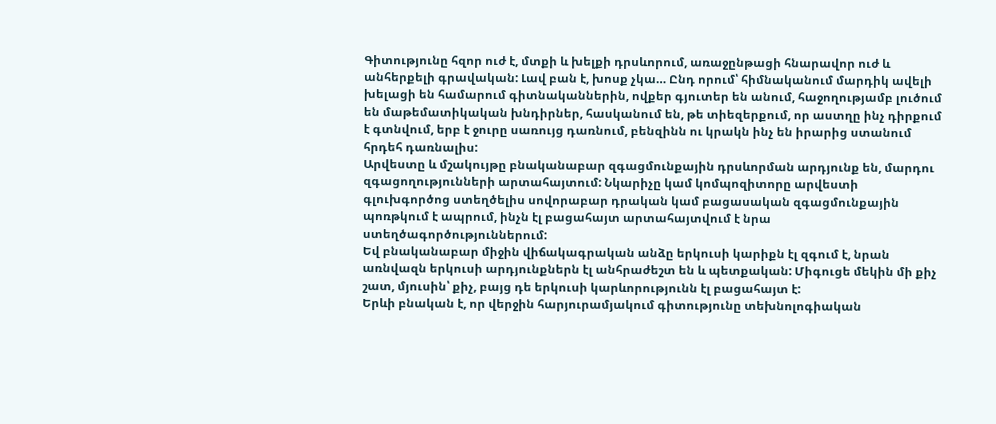Գիտությունը հզոր ուժ է, մտքի և խելքի դրսևորում, առաջընթացի հնարավոր ուժ և անհերքելի գրավական: Լավ բան է, խոսք չկա… Ընդ որում՝ հիմնականում մարդիկ ավելի խելացի են համարում գիտնականներին, ովքեր գյուտեր են անում, հաջողությամբ լուծում են մաթեմատիկական խնդիրներ, հասկանում են, թե տիեզերքում, որ աստղը ինչ դիրքում է գտնվում, երբ է ջուրը սառույց դառնում, բենզինն ու կրակն ինչ են իրարից ստանում հրդեհ դառնալիս:
Արվեստը և մշակույթը բնականաբար զգացմունքային դրսևորման արդյունք են, մարդու զգացողությունների արտահայտում: Նկարիչը կամ կոմպոզիտորը արվեստի գլուխգործոց ստեղծելիս սովորաբար դրական կամ բացասական զգացմունքային պոռթկում է ապրում, ինչն էլ բացահայտ արտահայտվում է նրա ստեղծագործություններում:
Եվ բնականաբար միջին վիճակագրական անձը երկուսի կարիքն էլ զգում է, նրան առնվազն երկուսի արդյունքներն էլ անհրաժեշտ են և պետքական: Միգուցե մեկին մի քիչ շատ, մյուսին՝ քիչ, բայց դե երկուսի կարևորությունն էլ բացահայտ է:
Երևի բնական է, որ վերջին հարյուրամյակում գիտությունը տեխնոլոգիական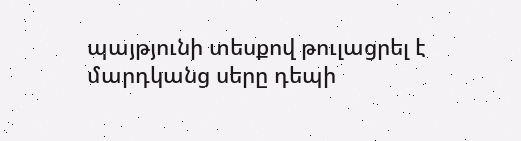պայթյունի տեսքով թուլացրել է մարդկանց սերը դեպի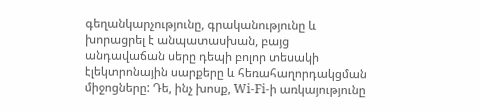գեղանկարչությունը, գրականությունը և խորացրել է անպատասխան, բայց անդավաճան սերը դեպի բոլոր տեսակի էլեկտրոնային սարքերը և հեռահաղորդակցման միջոցները: Դե, ինչ խոսք, Wi-Fi-ի առկայությունը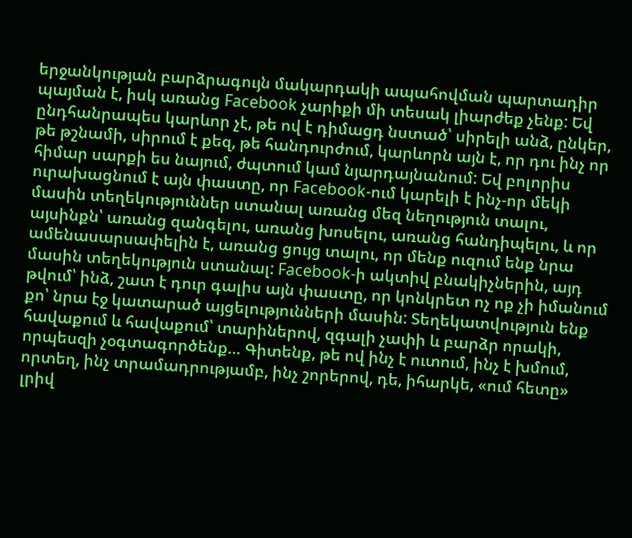երջանկության բարձրագույն մակարդակի ապահովման պարտադիր պայման է, իսկ առանց Facebook չարիքի մի տեսակ լիարժեք չենք: Եվ ընդհանրապես կարևոր չէ, թե ով է դիմացդ նստած՝ սիրելի անձ, ընկեր, թե թշնամի, սիրում է քեզ, թե հանդուրժում, կարևորն այն է, որ դու ինչ որ հիմար սարքի ես նայում, ժպտում կամ նյարդայնանում: Եվ բոլորիս ուրախացնում է այն փաստը, որ Facebook-ում կարելի է ինչ-որ մեկի մասին տեղեկություններ ստանալ առանց մեզ նեղություն տալու, այսինքն՝ առանց զանգելու, առանց խոսելու, առանց հանդիպելու, և որ ամենասարսափելին է, առանց ցույց տալու, որ մենք ուզում ենք նրա մասին տեղեկություն ստանալ: Facebook-ի ակտիվ բնակիչներին, այդ թվում՝ ինձ, շատ է դուր գալիս այն փաստը, որ կոնկրետ ոչ ոք չի իմանում քո՝ նրա էջ կատարած այցելությունների մասին: Տեղեկատվություն ենք հավաքում և հավաքում՝ տարիներով, զգալի չափի և բարձր որակի, որպեսզի չօգտագործենք… Գիտենք, թե ով ինչ է ուտում, ինչ է խմում, որտեղ, ինչ տրամադրությամբ, ինչ շորերով, դե, իհարկե, «ում հետը» լրիվ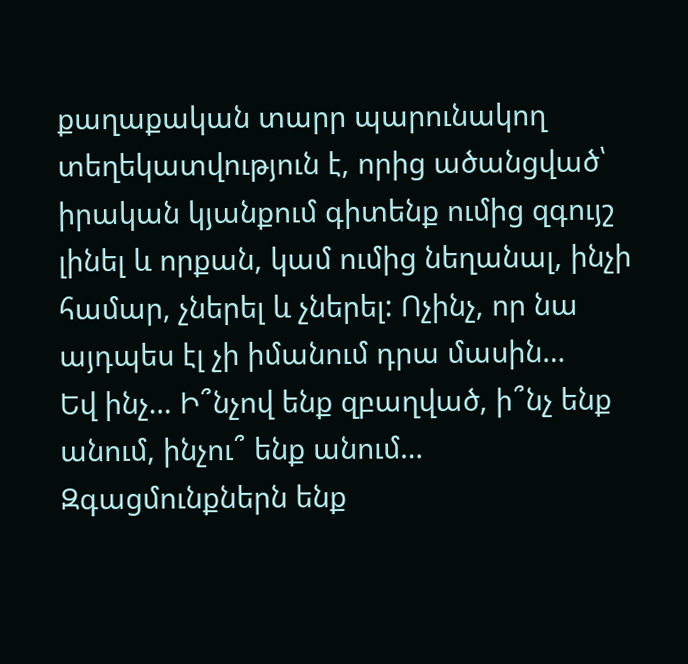քաղաքական տարր պարունակող տեղեկատվություն է, որից ածանցված՝ իրական կյանքում գիտենք ումից զգույշ լինել և որքան, կամ ումից նեղանալ, ինչի համար, չներել և չներել: Ոչինչ, որ նա այդպես էլ չի իմանում դրա մասին…
Եվ ինչ… Ի՞նչով ենք զբաղված, ի՞նչ ենք անում, ինչու՞ ենք անում… Զգացմունքներն ենք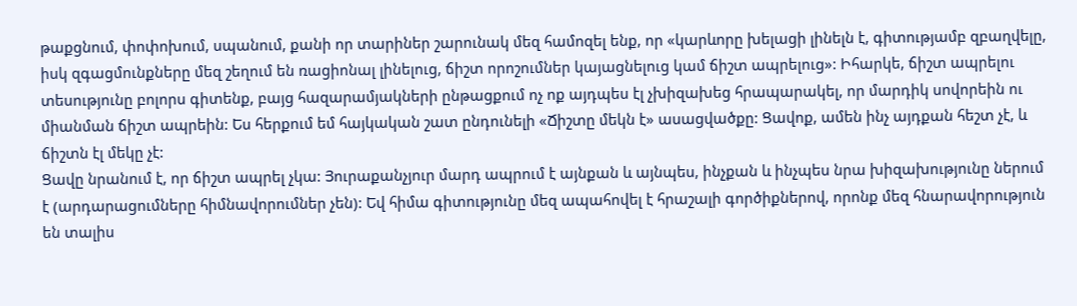թաքցնում, փոփոխում, սպանում, քանի որ տարիներ շարունակ մեզ համոզել ենք, որ «կարևորը խելացի լինելն է, գիտությամբ զբաղվելը, իսկ զգացմունքները մեզ շեղում են ռացիոնալ լինելուց, ճիշտ որոշումներ կայացնելուց կամ ճիշտ ապրելուց»: Իհարկե, ճիշտ ապրելու տեսությունը բոլորս գիտենք, բայց հազարամյակների ընթացքում ոչ ոք այդպես էլ չխիզախեց հրապարակել, որ մարդիկ սովորեին ու միանման ճիշտ ապրեին: Ես հերքում եմ հայկական շատ ընդունելի «Ճիշտը մեկն է» ասացվածքը: Ցավոք, ամեն ինչ այդքան հեշտ չէ, և ճիշտն էլ մեկը չէ:
Ցավը նրանում է, որ ճիշտ ապրել չկա: Յուրաքանչյուր մարդ ապրում է այնքան և այնպես, ինչքան և ինչպես նրա խիզախությունը ներում է (արդարացումները հիմնավորումներ չեն): Եվ հիմա գիտությունը մեզ ապահովել է հրաշալի գործիքներով, որոնք մեզ հնարավորություն են տալիս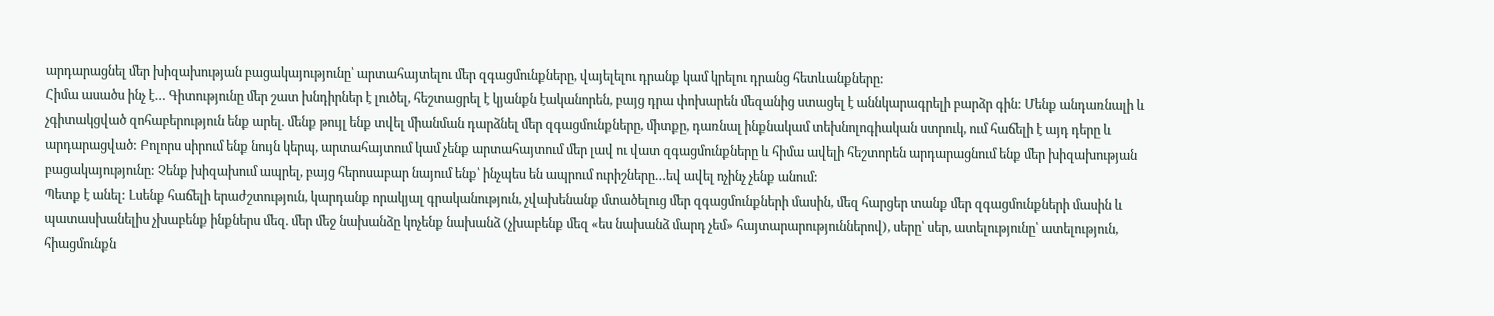արդարացնել մեր խիզախության բացակայությունը՝ արտահայտելու մեր զգացմունքները, վայելելու դրանք կամ կրելու դրանց հետևանքները:
Հիմա ասածս ինչ է… Գիտությունը մեր շատ խնդիրներ է լուծել, հեշտացրել է կյանքն էականորեն, բայց դրա փոխարեն մեզանից ստացել է աննկարագրելի բարձր գին: Մենք անդառնալի և չգիտակցված զոհաբերություն ենք արել. մենք թույլ ենք տվել միանման դարձնել մեր զգացմունքները, միտքը, դառնալ ինքնակամ տեխնոլոգիական ստրուկ, ում հաճելի է այդ դերը և արդարացված: Բոլորս սիրում ենք նույն կերպ, արտահայտում կամ չենք արտահայտում մեր լավ ու վատ զգացմունքները և հիմա ավելի հեշտորեն արդարացնում ենք մեր խիզախության բացակայությունը: Չենք խիզախում ապրել, բայց հերոսաբար նայում ենք՝ ինչպես են ապրում ուրիշները…եվ ավել ոչինչ չենք անում:
Պետք է անել: Լսենք հաճելի երաժշտություն, կարդանք որակյալ գրականություն, չվախենանք մտածելուց մեր զգացմունքների մասին, մեզ հարցեր տանք մեր զգացմունքների մասին և պատասխանելիս չխաբենք ինքներս մեզ. մեր մեջ նախանձը կոչենք նախանձ (չխաբենք մեզ «ես նախանձ մարդ չեմ» հայտարարություններով), սերը՝ սեր, ատելությունը՝ ատելություն, հիացմունքն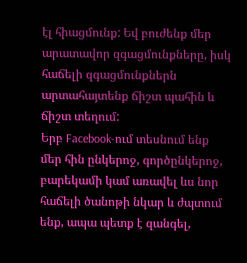էլ հիացմունք: Եվ բուժենք մեր արատավոր զգացմունքները, իսկ հաճելի զգացմունքներն արտահայտենք ճիշտ պահին և ճիշտ տեղում:
Երբ Facebook-ում տեսնում ենք մեր հին ընկերոջ, գործընկերոջ, բարեկամի կամ առավել ևս նոր հաճելի ծանոթի նկար և ժպտում ենք, ապա պետք է զանգել,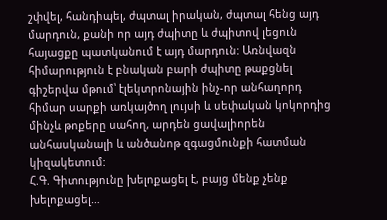շփվել, հանդիպել, ժպտալ իրական, ժպտալ հենց այդ մարդուն, քանի որ այդ ժպիտը և ժպիտով լեցուն հայացքը պատկանում է այդ մարդուն: Առնվազն հիմարություն է բնական բարի ժպիտը թաքցնել գիշերվա մթում՝ էլեկտրոնային ինչ-որ անհաղորդ հիմար սարքի առկայծող լույսի և սեփական կոկորդից մինչև թոքերը սահող, արդեն ցավալիորեն անհասկանալի և անծանոթ զգացմունքի հատման կիզակետում:
Հ.Գ. Գիտությունը խելոքացել է, բայց մենք չենք խելոքացել…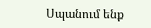Սպանում ենք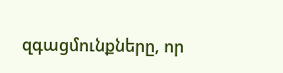զգացմունքները, որ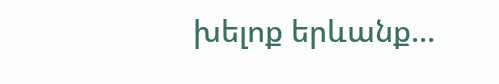խելոք երևանք…